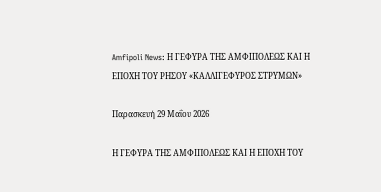Amfipoli News: Η ΓΕΦΥΡΑ ΤΗΣ ΑΜΦΙΠΟΛΕΩΣ ΚΑΙ Η ΕΠΟΧΗ ΤΟΥ ΡΗΣΟΥ «ΚΑΛΛΙΓΕΦΥΡΟΣ ΣΤΡΥΜΩΝ»

Παρασκευή 29 Μαΐου 2026

Η ΓΕΦΥΡΑ ΤΗΣ ΑΜΦΙΠΟΛΕΩΣ ΚΑΙ Η ΕΠΟΧΗ ΤΟΥ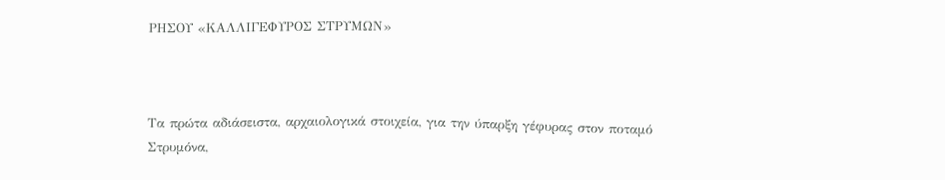ΡΗΣΟΥ «ΚΑΛΛΙΓΕΦΥΡΟΣ ΣΤΡΥΜΩΝ»



Τα πρώτα αδιάσειστα, αρχαιολογικά στοιχεία, για την ύπαρξη γέφυρας στον ποταμό Στρυμόνα,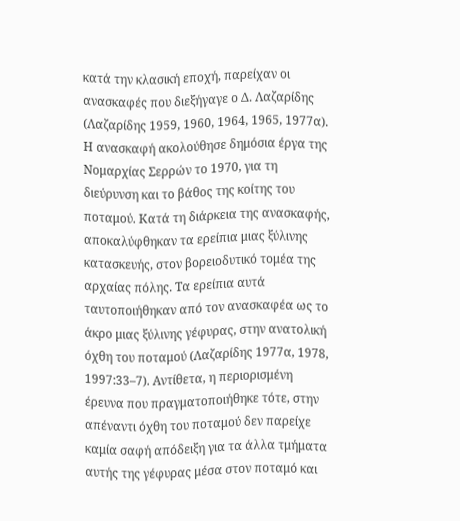κατά την κλασική εποχή, παρείχαν οι ανασκαφές που διεξήγαγε ο Δ. Λαζαρίδης (Λαζαρίδης 1959, 1960, 1964, 1965, 1977α). Η ανασκαφή ακολούθησε δημόσια έργα της Νομαρχίας Σερρών το 1970, για τη διεύρυνση και το βάθος της κοίτης του ποταμού. Κατά τη διάρκεια της ανασκαφής, αποκαλύφθηκαν τα ερείπια μιας ξύλινης κατασκευής, στον βορειοδυτικό τομέα της αρχαίας πόλης. Τα ερείπια αυτά ταυτοποιήθηκαν από τον ανασκαφέα ως το άκρο μιας ξύλινης γέφυρας, στην ανατολική όχθη του ποταμού (Λαζαρίδης 1977α, 1978, 1997:33–7). Αντίθετα, η περιορισμένη έρευνα που πραγματοποιήθηκε τότε, στην απέναντι όχθη του ποταμού δεν παρείχε καμία σαφή απόδειξη για τα άλλα τμήματα αυτής της γέφυρας μέσα στον ποταμό και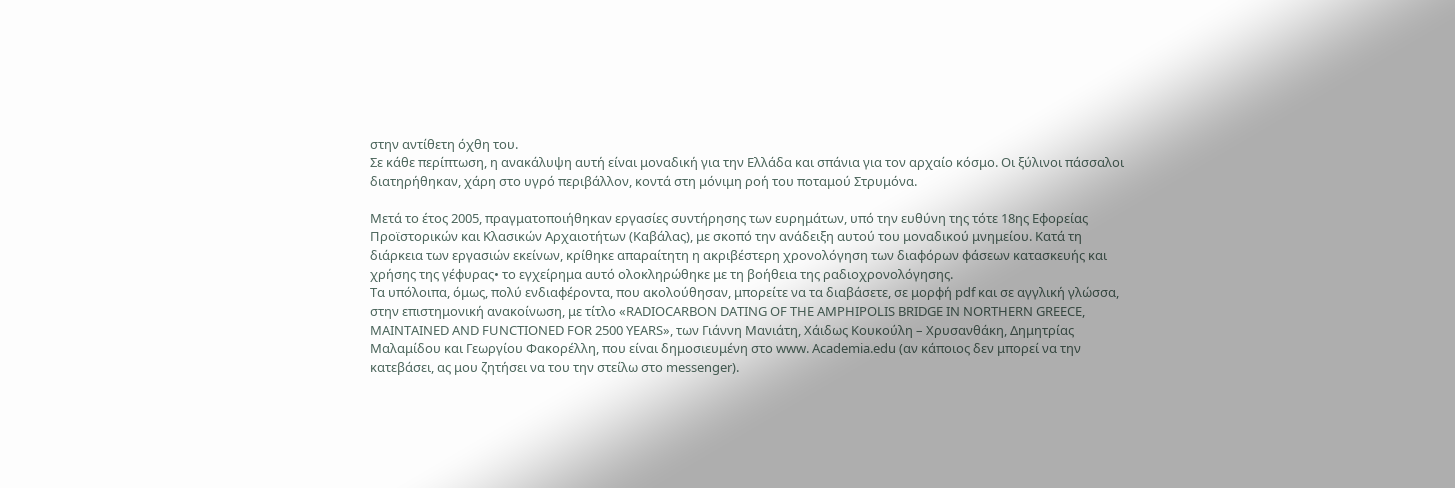στην αντίθετη όχθη του.
Σε κάθε περίπτωση, η ανακάλυψη αυτή είναι μοναδική για την Ελλάδα και σπάνια για τον αρχαίο κόσμο. Οι ξύλινοι πάσσαλοι διατηρήθηκαν, χάρη στο υγρό περιβάλλον, κοντά στη μόνιμη ροή του ποταμού Στρυμόνα.

Μετά το έτος 2005, πραγματοποιήθηκαν εργασίες συντήρησης των ευρημάτων, υπό την ευθύνη της τότε 18ης Εφορείας Προϊστορικών και Κλασικών Αρχαιοτήτων (Καβάλας), με σκοπό την ανάδειξη αυτού του μοναδικού μνημείου. Κατά τη διάρκεια των εργασιών εκείνων, κρίθηκε απαραίτητη η ακριβέστερη χρονολόγηση των διαφόρων φάσεων κατασκευής και χρήσης της γέφυρας• το εγχείρημα αυτό ολοκληρώθηκε με τη βοήθεια της ραδιοχρονολόγησης.
Τα υπόλοιπα, όμως, πολύ ενδιαφέροντα, που ακολούθησαν, μπορείτε να τα διαβάσετε, σε μορφή pdf και σε αγγλική γλώσσα, στην επιστημονική ανακοίνωση, με τίτλο «RADIOCARBON DATING OF THE AMPHIPOLIS BRIDGE IN NORTHERN GREECE, MAINTAINED AND FUNCTIONED FOR 2500 YEARS», των Γιάννη Μανιάτη, Χάιδως Κουκούλη – Χρυσανθάκη, Δημητρίας Μαλαμίδου και Γεωργίου Φακορέλλη, που είναι δημοσιευμένη στo www. Academia.edu (αν κάποιος δεν μπορεί να την κατεβάσει, ας μου ζητήσει να του την στείλω στο messenger).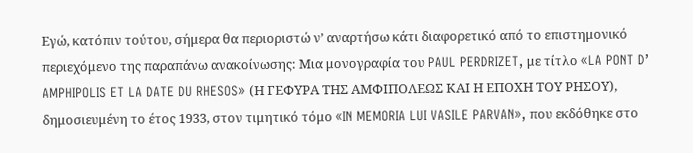Εγώ, κατόπιν τούτου, σήμερα θα περιοριστώ ν’ αναρτήσω κάτι διαφορετικό από το επιστημονικό περιεχόμενο της παραπάνω ανακοίνωσης: Μια μονογραφία του PAUL PERDRIZET, με τίτλο «LA PONT D’ AMPHIPOLIS ET LA DATE DU RHESOS» (Η ΓΕΦΥΡΑ ΤΗΣ ΑΜΦΙΠΟΛΕΩΣ ΚΑΙ Η ΕΠΟΧΗ ΤΟΥ ΡΗΣΟΥ), δημοσιευμένη το έτος 1933, στον τιμητικό τόμο «IN MEMORIA LUI VASILE PARVAN», που εκδόθηκε στο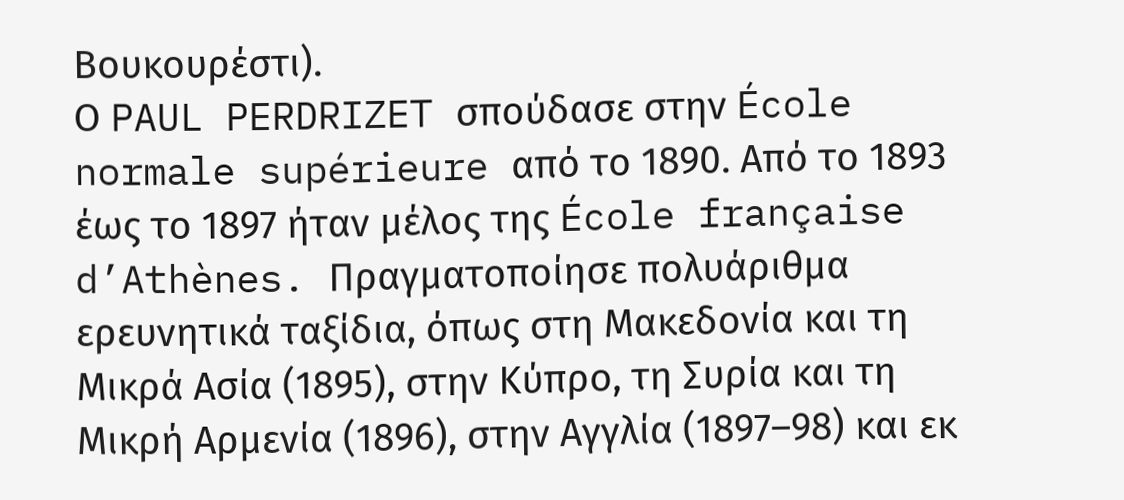Βουκουρέστι).
Ο PAUL PERDRIZET σπούδασε στην École normale supérieure από το 1890. Από το 1893 έως το 1897 ήταν μέλος της École française d’Athènes. Πραγματοποίησε πολυάριθμα ερευνητικά ταξίδια, όπως στη Μακεδονία και τη Μικρά Ασία (1895), στην Κύπρο, τη Συρία και τη Μικρή Αρμενία (1896), στην Αγγλία (1897–98) και εκ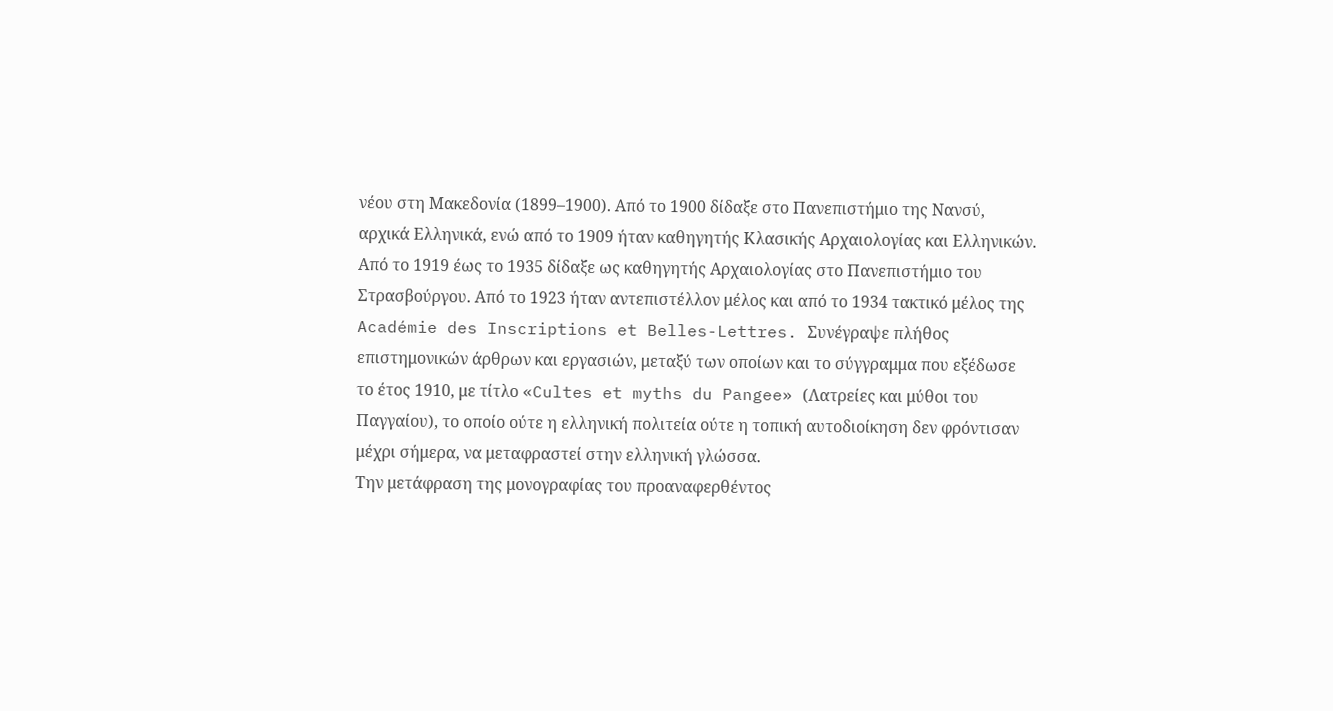νέου στη Μακεδονία (1899–1900). Από το 1900 δίδαξε στο Πανεπιστήμιο της Νανσύ, αρχικά Ελληνικά, ενώ από το 1909 ήταν καθηγητής Κλασικής Αρχαιολογίας και Ελληνικών. Από το 1919 έως το 1935 δίδαξε ως καθηγητής Αρχαιολογίας στο Πανεπιστήμιο του Στρασβούργου. Από το 1923 ήταν αντεπιστέλλον μέλος και από το 1934 τακτικό μέλος της Académie des Inscriptions et Belles-Lettres. Συνέγραψε πλήθος επιστημονικών άρθρων και εργασιών, μεταξύ των οποίων και το σύγγραμμα που εξέδωσε το έτος 1910, με τίτλο «Cultes et myths du Pangee» (Λατρείες και μύθοι του Παγγαίου), το οποίο ούτε η ελληνική πολιτεία ούτε η τοπική αυτοδιοίκηση δεν φρόντισαν μέχρι σήμερα, να μεταφραστεί στην ελληνική γλώσσα.
Την μετάφραση της μονογραφίας του προαναφερθέντος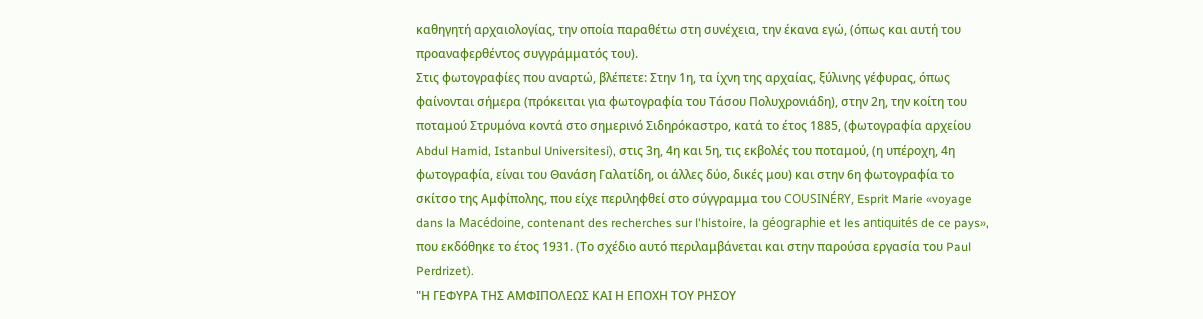καθηγητή αρχαιολογίας, την οποία παραθέτω στη συνέχεια, την έκανα εγώ, (όπως και αυτή του προαναφερθέντος συγγράμματός του).
Στις φωτογραφίες που αναρτώ, βλέπετε: Στην 1η, τα ίχνη της αρχαίας, ξύλινης γέφυρας, όπως φαίνονται σήμερα (πρόκειται για φωτογραφία του Τάσου Πολυχρονιάδη), στην 2η, την κοίτη του ποταμού Στρυμόνα κοντά στο σημερινό Σιδηρόκαστρο, κατά το έτος 1885, (φωτογραφία αρχείου Abdul Hamid, Istanbul Universitesi), στις 3η, 4η και 5η, τις εκβολές του ποταμού, (η υπέροχη, 4η φωτογραφία, είναι του Θανάση Γαλατίδη, οι άλλες δύο, δικές μου) και στην 6η φωτογραφία το σκίτσο της Αμφίπολης, που είχε περιληφθεί στο σύγγραμμα του COUSINÉRY, Esprit Marie «voyage dans la Macédoine, contenant des recherches sur l'histoire, la géographie et les antiquités de ce pays», που εκδόθηκε το έτος 1931. (Το σχέδιο αυτό περιλαμβάνεται και στην παρούσα εργασία του Paul Perdrizet).
"Η ΓΕΦΥΡΑ ΤΗΣ ΑΜΦΙΠΟΛΕΩΣ ΚΑΙ Η ΕΠΟΧΗ ΤΟΥ ΡΗΣΟΥ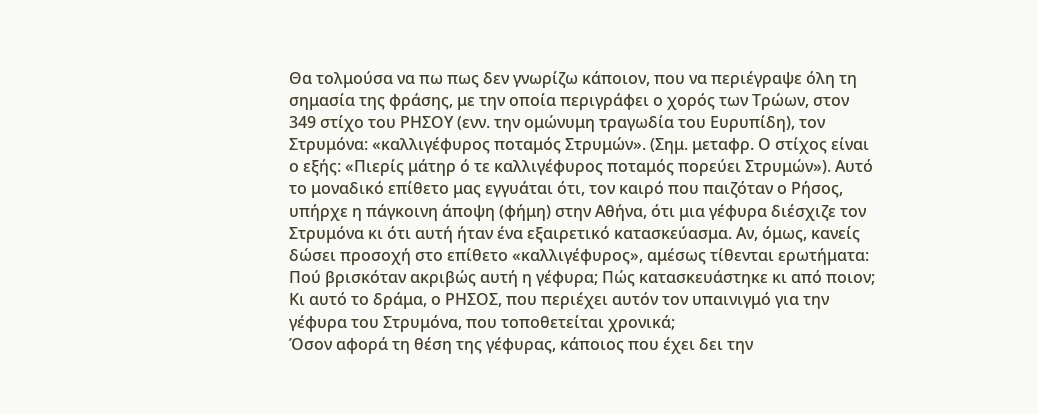Θα τολμούσα να πω πως δεν γνωρίζω κάποιον, που να περιέγραψε όλη τη σημασία της φράσης, με την οποία περιγράφει ο χορός των Τρώων, στον 349 στίχο του ΡΗΣΟΥ (ενν. την ομώνυμη τραγωδία του Ευρυπίδη), τον Στρυμόνα: «καλλιγέφυρος ποταμός Στρυμών». (Σημ. μεταφρ. Ο στίχος είναι ο εξής: «Πιερίς μάτηρ ό τε καλλιγέφυρος ποταμός πορεύει Στρυμών»). Αυτό το μοναδικό επίθετο μας εγγυάται ότι, τον καιρό που παιζόταν ο Ρήσος, υπήρχε η πάγκοινη άποψη (φήμη) στην Αθήνα, ότι μια γέφυρα διέσχιζε τον Στρυμόνα κι ότι αυτή ήταν ένα εξαιρετικό κατασκεύασμα. Αν, όμως, κανείς δώσει προσοχή στο επίθετο «καλλιγέφυρος», αμέσως τίθενται ερωτήματα: Πού βρισκόταν ακριβώς αυτή η γέφυρα; Πώς κατασκευάστηκε κι από ποιον; Κι αυτό το δράμα, ο ΡΗΣΟΣ, που περιέχει αυτόν τον υπαινιγμό για την γέφυρα του Στρυμόνα, που τοποθετείται χρονικά;
Όσον αφορά τη θέση της γέφυρας, κάποιος που έχει δει την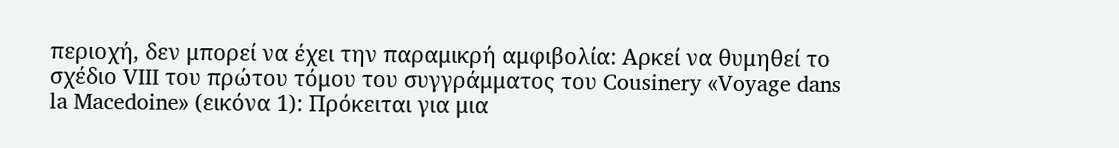περιοχή, δεν μπορεί να έχει την παραμικρή αμφιβολία: Αρκεί να θυμηθεί το σχέδιο VIII του πρώτου τόμου του συγγράμματος του Cousinery «Voyage dans la Macedoine» (εικόνα 1): Πρόκειται για μια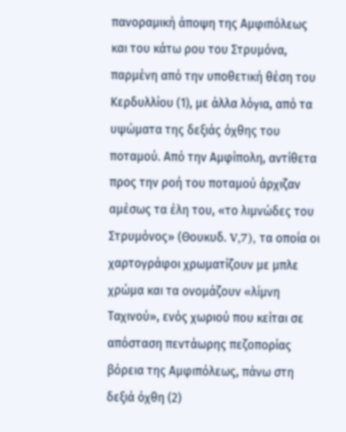πανοραμική άποψη της Αμφιπόλεως και του κάτω ρου του Στρυμόνα, παρμένη από την υποθετική θέση του Κερδυλλίου (1), με άλλα λόγια, από τα υψώματα της δεξιάς όχθης του ποταμού. Από την Αμφίπολη, αντίθετα προς την ροή του ποταμού άρχιζαν αμέσως τα έλη του, «το λιμνώδες του Στρυμόνος» (Θουκυδ. V,7), τα οποία οι χαρτογράφοι χρωματίζουν με μπλε χρώμα και τα ονομάζουν «λίμνη Ταχινού», ενός χωριού που κείται σε απόσταση πεντάωρης πεζοπορίας βόρεια της Αμφιπόλεως, πάνω στη δεξιά όχθη (2)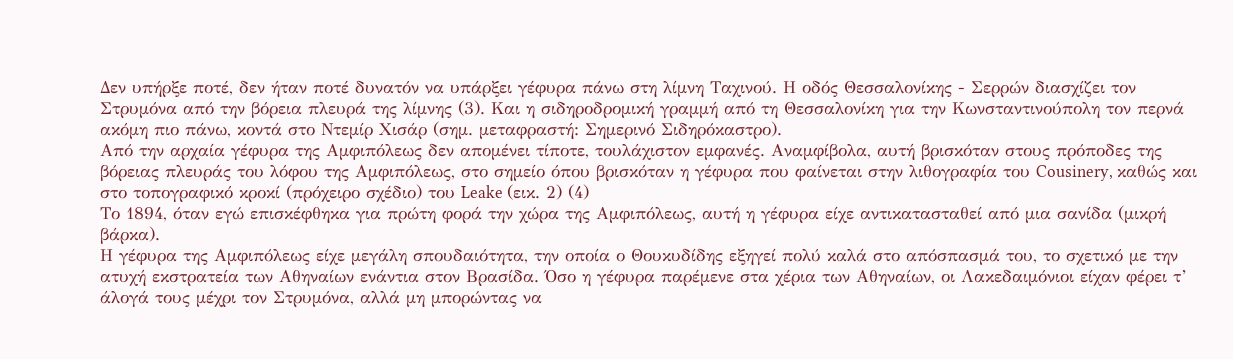Δεν υπήρξε ποτέ, δεν ήταν ποτέ δυνατόν να υπάρξει γέφυρα πάνω στη λίμνη Ταχινού. Η οδός Θεσσαλονίκης - Σερρών διασχίζει τον Στρυμόνα από την βόρεια πλευρά της λίμνης (3). Και η σιδηροδρομική γραμμή από τη Θεσσαλονίκη για την Κωνσταντινούπολη τον περνά ακόμη πιο πάνω, κοντά στο Ντεμίρ Χισάρ (σημ. μεταφραστή: Σημερινό Σιδηρόκαστρο).
Από την αρχαία γέφυρα της Αμφιπόλεως δεν απομένει τίποτε, τουλάχιστον εμφανές. Αναμφίβολα, αυτή βρισκόταν στους πρόποδες της βόρειας πλευράς του λόφου της Αμφιπόλεως, στο σημείο όπου βρισκόταν η γέφυρα που φαίνεται στην λιθογραφία του Cousinery, καθώς και στο τοπογραφικό κροκί (πρόχειρο σχέδιο) του Leake (εικ. 2) (4)
Το 1894, όταν εγώ επισκέφθηκα για πρώτη φορά την χώρα της Αμφιπόλεως, αυτή η γέφυρα είχε αντικατασταθεί από μια σανίδα (μικρή βάρκα).
Η γέφυρα της Αμφιπόλεως είχε μεγάλη σπουδαιότητα, την οποία ο Θουκυδίδης εξηγεί πολύ καλά στο απόσπασμά του, το σχετικό με την ατυχή εκστρατεία των Αθηναίων ενάντια στον Βρασίδα. Όσο η γέφυρα παρέμενε στα χέρια των Αθηναίων, οι Λακεδαιμόνιοι είχαν φέρει τ’ άλογά τους μέχρι τον Στρυμόνα, αλλά μη μπορώντας να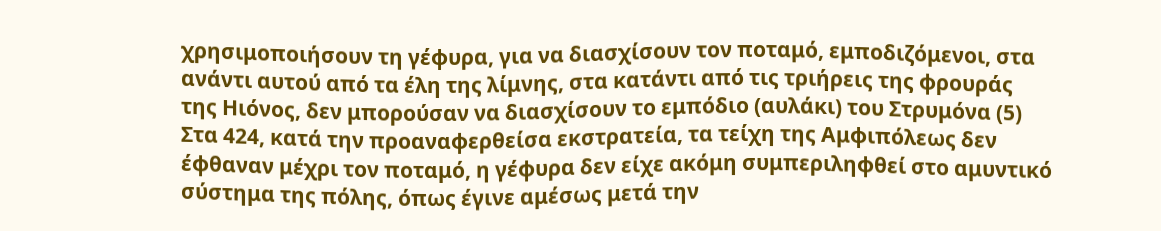χρησιμοποιήσουν τη γέφυρα, για να διασχίσουν τον ποταμό, εμποδιζόμενοι, στα ανάντι αυτού από τα έλη της λίμνης, στα κατάντι από τις τριήρεις της φρουράς της Ηιόνος, δεν μπορούσαν να διασχίσουν το εμπόδιο (αυλάκι) του Στρυμόνα (5) Στα 424, κατά την προαναφερθείσα εκστρατεία, τα τείχη της Αμφιπόλεως δεν έφθαναν μέχρι τον ποταμό, η γέφυρα δεν είχε ακόμη συμπεριληφθεί στο αμυντικό σύστημα της πόλης, όπως έγινε αμέσως μετά την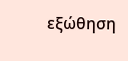εξώθηση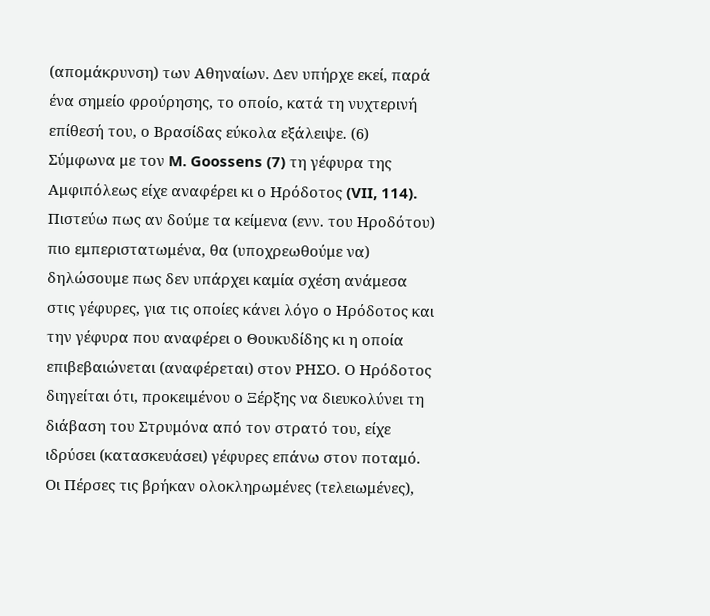(απομάκρυνση) των Αθηναίων. Δεν υπήρχε εκεί, παρά ένα σημείο φρούρησης, το οποίο, κατά τη νυχτερινή επίθεσή του, ο Βρασίδας εύκολα εξάλειψε. (6)
Σύμφωνα με τον M. Goossens (7) τη γέφυρα της Αμφιπόλεως είχε αναφέρει κι ο Ηρόδοτος (VII, 114). Πιστεύω πως αν δούμε τα κείμενα (ενν. του Ηροδότου) πιο εμπεριστατωμένα, θα (υποχρεωθούμε να) δηλώσουμε πως δεν υπάρχει καμία σχέση ανάμεσα στις γέφυρες, για τις οποίες κάνει λόγο ο Ηρόδοτος και την γέφυρα που αναφέρει ο Θουκυδίδης κι η οποία επιβεβαιώνεται (αναφέρεται) στον ΡΗΣΟ. Ο Ηρόδοτος διηγείται ότι, προκειμένου ο Ξέρξης να διευκολύνει τη διάβαση του Στρυμόνα από τον στρατό του, είχε ιδρύσει (κατασκευάσει) γέφυρες επάνω στον ποταμό. Οι Πέρσες τις βρήκαν ολοκληρωμένες (τελειωμένες),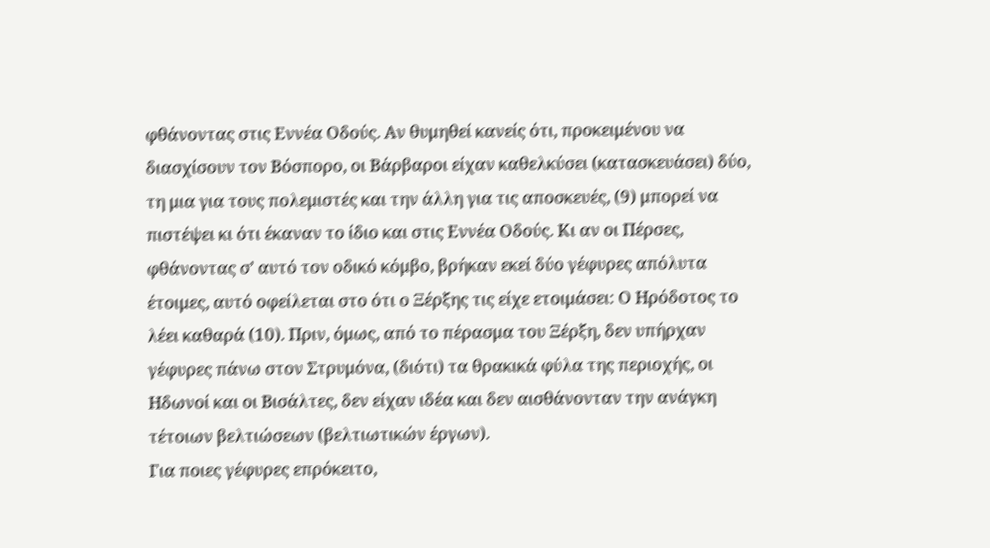φθάνοντας στις Εννέα Οδούς. Αν θυμηθεί κανείς ότι, προκειμένου να διασχίσουν τον Βόσπορο, οι Βάρβαροι είχαν καθελκύσει (κατασκευάσει) δύο, τη μια για τους πολεμιστές και την άλλη για τις αποσκευές, (9) μπορεί να πιστέψει κι ότι έκαναν το ίδιο και στις Εννέα Οδούς. Κι αν οι Πέρσες, φθάνοντας σ’ αυτό τον οδικό κόμβο, βρήκαν εκεί δύο γέφυρες απόλυτα έτοιμες, αυτό οφείλεται στο ότι ο Ξέρξης τις είχε ετοιμάσει: Ο Ηρόδοτος το λέει καθαρά (10). Πριν, όμως, από το πέρασμα του Ξέρξη, δεν υπήρχαν γέφυρες πάνω στον Στρυμόνα, (διότι) τα θρακικά φύλα της περιοχής, οι Ηδωνοί και οι Βισάλτες, δεν είχαν ιδέα και δεν αισθάνονταν την ανάγκη τέτοιων βελτιώσεων (βελτιωτικών έργων).
Για ποιες γέφυρες επρόκειτο,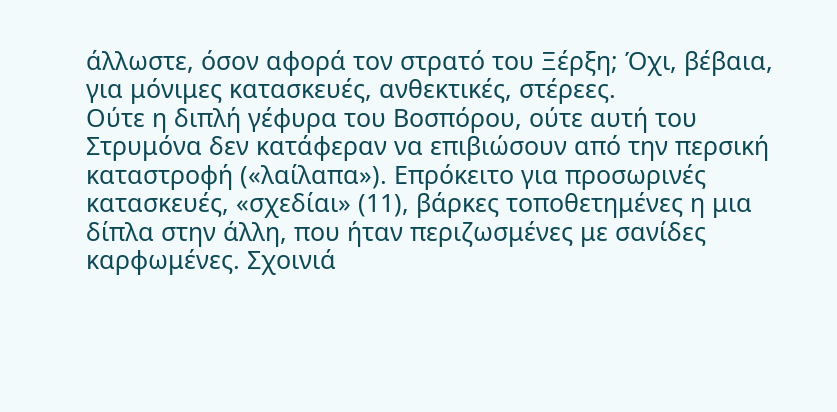άλλωστε, όσον αφορά τον στρατό του Ξέρξη; Όχι, βέβαια, για μόνιμες κατασκευές, ανθεκτικές, στέρεες.
Ούτε η διπλή γέφυρα του Βοσπόρου, ούτε αυτή του Στρυμόνα δεν κατάφεραν να επιβιώσουν από την περσική καταστροφή («λαίλαπα»). Επρόκειτο για προσωρινές κατασκευές, «σχεδίαι» (11), βάρκες τοποθετημένες η μια δίπλα στην άλλη, που ήταν περιζωσμένες με σανίδες καρφωμένες. Σχοινιά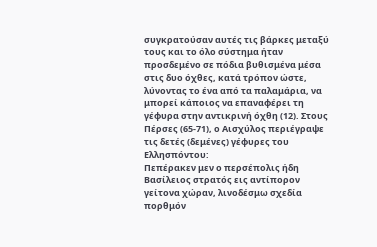συγκρατούσαν αυτές τις βάρκες μεταξύ τους και το όλο σύστημα ήταν προσδεμένο σε πόδια βυθισμένα μέσα στις δυο όχθες, κατά τρόπον ώστε, λύνοντας το ένα από τα παλαμάρια, να μπορεί κάποιος να επαναφέρει τη γέφυρα στην αντικρινή όχθη (12). Στους Πέρσες (65-71), ο Αισχύλος περιέγραψε τις δετές (δεμένες) γέφυρες του Ελλησπόντου:
Πεπέρακεν μεν ο περσέπολις ήδη Βασίλειος στρατός εις αντίπορον γείτονα χώραν, λινοδέσμω σχεδία πορθμόν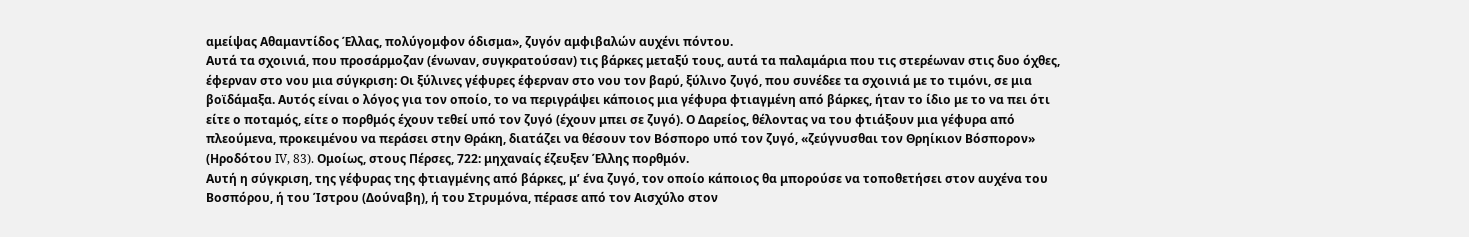αμείψας Αθαμαντίδος Έλλας, πολύγομφον όδισμα», ζυγόν αμφιβαλών αυχένι πόντου.
Αυτά τα σχοινιά, που προσάρμοζαν (ένωναν, συγκρατούσαν) τις βάρκες μεταξύ τους, αυτά τα παλαμάρια που τις στερέωναν στις δυο όχθες, έφερναν στο νου μια σύγκριση: Οι ξύλινες γέφυρες έφερναν στο νου τον βαρύ, ξύλινο ζυγό, που συνέδεε τα σχοινιά με το τιμόνι, σε μια βοϊδάμαξα. Αυτός είναι ο λόγος για τον οποίο, το να περιγράψει κάποιος μια γέφυρα φτιαγμένη από βάρκες, ήταν το ίδιο με το να πει ότι είτε ο ποταμός, είτε ο πορθμός έχουν τεθεί υπό τον ζυγό (έχουν μπει σε ζυγό). Ο Δαρείος, θέλοντας να του φτιάξουν μια γέφυρα από πλεούμενα, προκειμένου να περάσει στην Θράκη, διατάζει να θέσουν τον Βόσπορο υπό τον ζυγό, «ζεύγνυσθαι τον Θρηίκιον Βόσπορον» (Ηροδότου IV, 83). Ομοίως, στους Πέρσες, 722: μηχαναίς έζευξεν Έλλης πορθμόν.
Αυτή η σύγκριση, της γέφυρας της φτιαγμένης από βάρκες, μ’ ένα ζυγό, τον οποίο κάποιος θα μπορούσε να τοποθετήσει στον αυχένα του Βοσπόρου, ή του Ίστρου (Δούναβη), ή του Στρυμόνα, πέρασε από τον Αισχύλο στον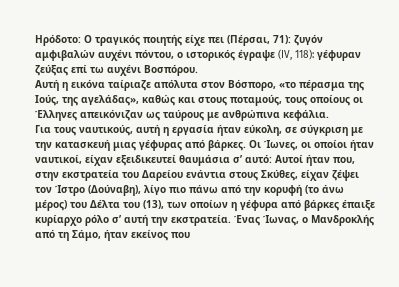Ηρόδοτο: Ο τραγικός ποιητής είχε πει (Πέρσαι, 71): ζυγόν αμφιβαλών αυχένι πόντου, ο ιστορικός έγραψε (IV, 118): γέφυραν ζεύξας επί τω αυχένι Βοσπόρου.
Αυτή η εικόνα ταίριαζε απόλυτα στον Βόσπορο, «το πέρασμα της Ιούς, της αγελάδας», καθώς και στους ποταμούς, τους οποίους οι Έλληνες απεικόνιζαν ως ταύρους με ανθρώπινα κεφάλια.
Για τους ναυτικούς, αυτή η εργασία ήταν εύκολη, σε σύγκριση με την κατασκευή μιας γέφυρας από βάρκες. Οι Ίωνες, οι οποίοι ήταν ναυτικοί, είχαν εξειδικευτεί θαυμάσια σ’ αυτό: Αυτοί ήταν που, στην εκστρατεία του Δαρείου ενάντια στους Σκύθες, είχαν ζέψει τον Ίστρο (Δούναβη), λίγο πιο πάνω από την κορυφή (το άνω μέρος) του Δέλτα του (13), των οποίων η γέφυρα από βάρκες έπαιξε κυρίαρχο ρόλο σ’ αυτή την εκστρατεία. Ένας Ίωνας, ο Μανδροκλής από τη Σάμο, ήταν εκείνος που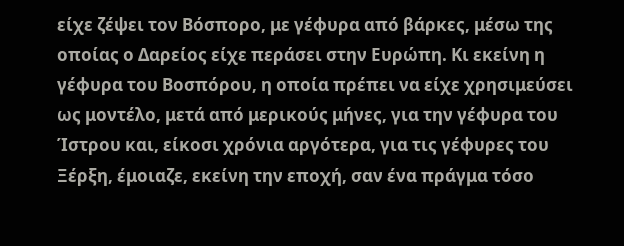είχε ζέψει τον Βόσπορο, με γέφυρα από βάρκες, μέσω της οποίας ο Δαρείος είχε περάσει στην Ευρώπη. Κι εκείνη η γέφυρα του Βοσπόρου, η οποία πρέπει να είχε χρησιμεύσει ως μοντέλο, μετά από μερικούς μήνες, για την γέφυρα του Ίστρου και, είκοσι χρόνια αργότερα, για τις γέφυρες του Ξέρξη, έμοιαζε, εκείνη την εποχή, σαν ένα πράγμα τόσο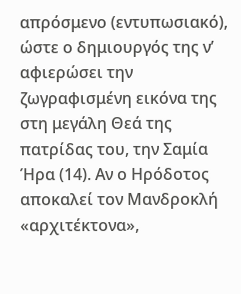απρόσμενο (εντυπωσιακό), ώστε ο δημιουργός της ν’ αφιερώσει την ζωγραφισμένη εικόνα της στη μεγάλη Θεά της πατρίδας του, την Σαμία Ήρα (14). Αν ο Ηρόδοτος αποκαλεί τον Μανδροκλή «αρχιτέκτονα»,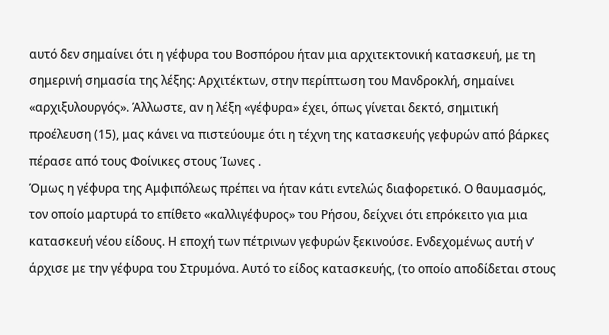αυτό δεν σημαίνει ότι η γέφυρα του Βοσπόρου ήταν μια αρχιτεκτονική κατασκευή, με τη σημερινή σημασία της λέξης: Αρχιτέκτων, στην περίπτωση του Μανδροκλή, σημαίνει «αρχιξυλουργός». Άλλωστε, αν η λέξη «γέφυρα» έχει, όπως γίνεται δεκτό, σημιτική προέλευση (15), μας κάνει να πιστεύουμε ότι η τέχνη της κατασκευής γεφυρών από βάρκες πέρασε από τους Φοίνικες στους Ίωνες .
Όμως η γέφυρα της Αμφιπόλεως πρέπει να ήταν κάτι εντελώς διαφορετικό. Ο θαυμασμός, τον οποίο μαρτυρά το επίθετο «καλλιγέφυρος» του Ρήσου, δείχνει ότι επρόκειτο για μια κατασκευή νέου είδους. Η εποχή των πέτρινων γεφυρών ξεκινούσε. Ενδεχομένως αυτή ν’ άρχισε με την γέφυρα του Στρυμόνα. Αυτό το είδος κατασκευής, (το οποίο αποδίδεται στους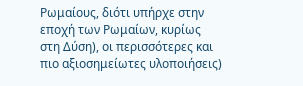Ρωμαίους, διότι υπήρχε στην εποχή των Ρωμαίων, κυρίως στη Δύση), οι περισσότερες και πιο αξιοσημείωτες υλοποιήσεις)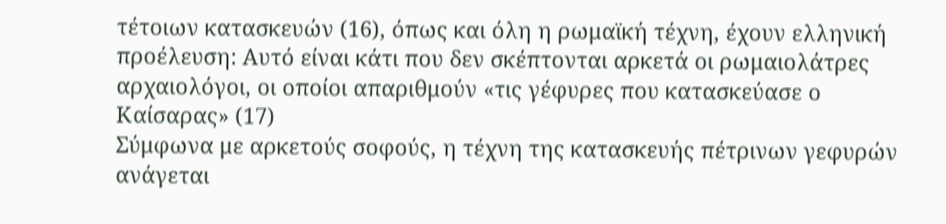τέτοιων κατασκευών (16), όπως και όλη η ρωμαϊκή τέχνη, έχουν ελληνική προέλευση: Αυτό είναι κάτι που δεν σκέπτονται αρκετά οι ρωμαιολάτρες αρχαιολόγοι, οι οποίοι απαριθμούν «τις γέφυρες που κατασκεύασε ο Καίσαρας» (17)
Σύμφωνα με αρκετούς σοφούς, η τέχνη της κατασκευής πέτρινων γεφυρών ανάγεται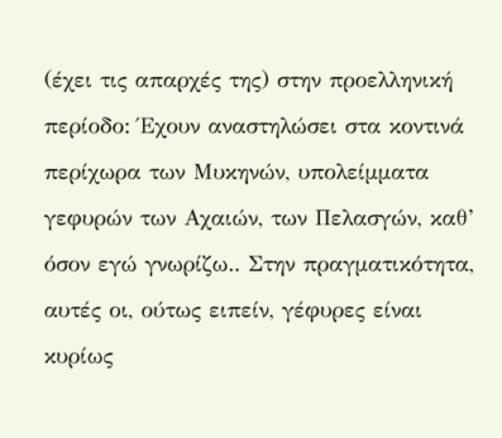(έχει τις απαρχές της) στην προελληνική περίοδο: Έχουν αναστηλώσει στα κοντινά περίχωρα των Μυκηνών, υπολείμματα γεφυρών των Αχαιών, των Πελασγών, καθ’ όσον εγώ γνωρίζω.. Στην πραγματικότητα, αυτές οι, ούτως ειπείν, γέφυρες είναι κυρίως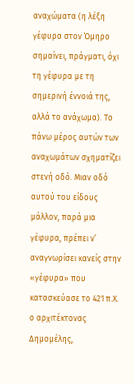αναχώματα (η λέξη γέφυρα στον Όμηρο σημαίνει, πράγματι, όχι τη γέφυρα με τη σημερινή έννοιά της, αλλά το ανάχωμα). Το πάνω μέρος αυτών των αναχωμάτων σχηματίζει στενή οδό. Μιαν οδό αυτού του είδους μάλλον, παρά μια γέφυρα, πρέπει ν’ αναγνωρίσει κανείς στην «γέφυρα» που κατασκεύασε το 421 π.Χ. ο αρχιτέκτονας Δημομέλης,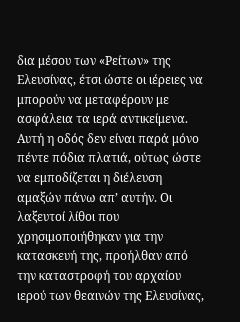δια μέσου των «Ρείτων» της Ελευσίνας, έτσι ώστε οι ιέρειες να μπορούν να μεταφέρουν με ασφάλεια τα ιερά αντικείμενα. Αυτή η οδός δεν είναι παρά μόνο πέντε πόδια πλατιά, ούτως ώστε να εμποδίζεται η διέλευση αμαξών πάνω απ’ αυτήν. Οι λαξευτοί λίθοι που χρησιμοποιήθηκαν για την κατασκευή της, προήλθαν από την καταστροφή του αρχαίου ιερού των θεαινών της Ελευσίνας,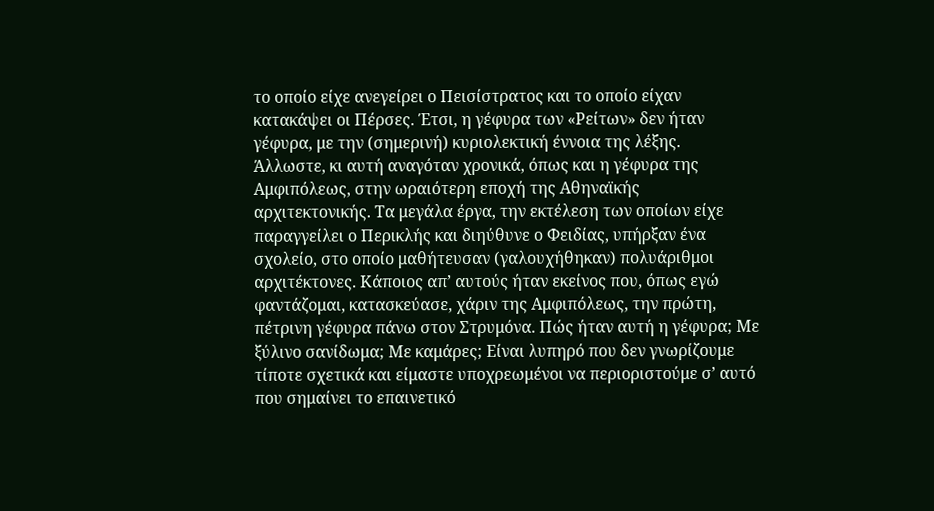το οποίο είχε ανεγείρει ο Πεισίστρατος και το οποίο είχαν κατακάψει οι Πέρσες. Έτσι, η γέφυρα των «Ρείτων» δεν ήταν γέφυρα, με την (σημερινή) κυριολεκτική έννοια της λέξης.
Άλλωστε, κι αυτή αναγόταν χρονικά, όπως και η γέφυρα της Αμφιπόλεως, στην ωραιότερη εποχή της Αθηναϊκής αρχιτεκτονικής. Τα μεγάλα έργα, την εκτέλεση των οποίων είχε παραγγείλει ο Περικλής και διηύθυνε ο Φειδίας, υπήρξαν ένα σχολείο, στο οποίο μαθήτευσαν (γαλουχήθηκαν) πολυάριθμοι αρχιτέκτονες. Κάποιος απ’ αυτούς ήταν εκείνος που, όπως εγώ φαντάζομαι, κατασκεύασε, χάριν της Αμφιπόλεως, την πρώτη, πέτρινη γέφυρα πάνω στον Στρυμόνα. Πώς ήταν αυτή η γέφυρα; Με ξύλινο σανίδωμα; Με καμάρες; Είναι λυπηρό που δεν γνωρίζουμε τίποτε σχετικά και είμαστε υποχρεωμένοι να περιοριστούμε σ’ αυτό που σημαίνει το επαινετικό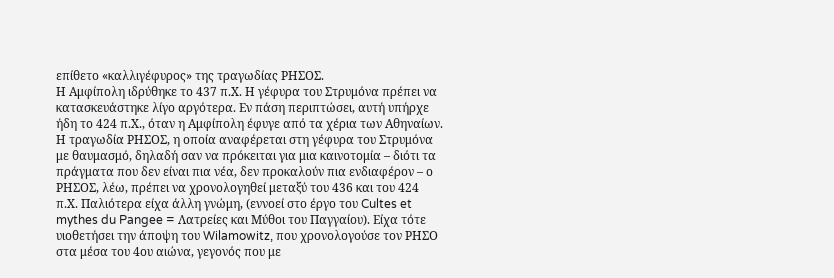επίθετο «καλλιγέφυρος» της τραγωδίας ΡΗΣΟΣ.
Η Αμφίπολη ιδρύθηκε το 437 π.Χ. Η γέφυρα του Στρυμόνα πρέπει να κατασκευάστηκε λίγο αργότερα. Εν πάση περιπτώσει, αυτή υπήρχε ήδη το 424 π.Χ., όταν η Αμφίπολη έφυγε από τα χέρια των Αθηναίων. Η τραγωδία ΡΗΣΟΣ, η οποία αναφέρεται στη γέφυρα του Στρυμόνα με θαυμασμό, δηλαδή σαν να πρόκειται για μια καινοτομία – διότι τα πράγματα που δεν είναι πια νέα, δεν προκαλούν πια ενδιαφέρον – ο ΡΗΣΟΣ, λέω, πρέπει να χρονολογηθεί μεταξύ του 436 και του 424 π.Χ. Παλιότερα είχα άλλη γνώμη, (εννοεί στο έργο του Cultes et mythes du Pangee = Λατρείες και Μύθοι του Παγγαίου). Είχα τότε υιοθετήσει την άποψη του Wilamowitz, που χρονολογούσε τον ΡΗΣΟ στα μέσα του 4ου αιώνα, γεγονός που με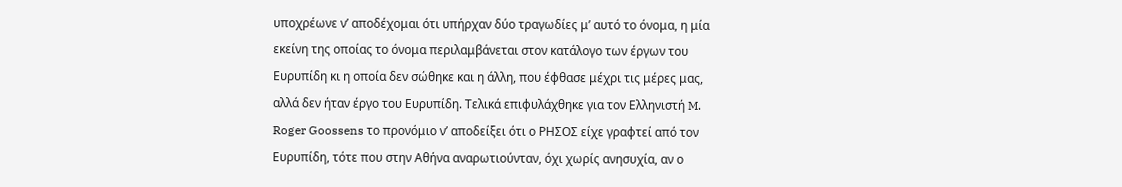υποχρέωνε ν’ αποδέχομαι ότι υπήρχαν δύο τραγωδίες μ’ αυτό το όνομα, η μία εκείνη της οποίας το όνομα περιλαμβάνεται στον κατάλογο των έργων του Ευρυπίδη κι η οποία δεν σώθηκε και η άλλη, που έφθασε μέχρι τις μέρες μας, αλλά δεν ήταν έργο του Ευρυπίδη. Τελικά επιφυλάχθηκε για τον Ελληνιστή M. Roger Goossens το προνόμιο ν’ αποδείξει ότι ο ΡΗΣΟΣ είχε γραφτεί από τον Ευρυπίδη, τότε που στην Αθήνα αναρωτιούνταν, όχι χωρίς ανησυχία, αν ο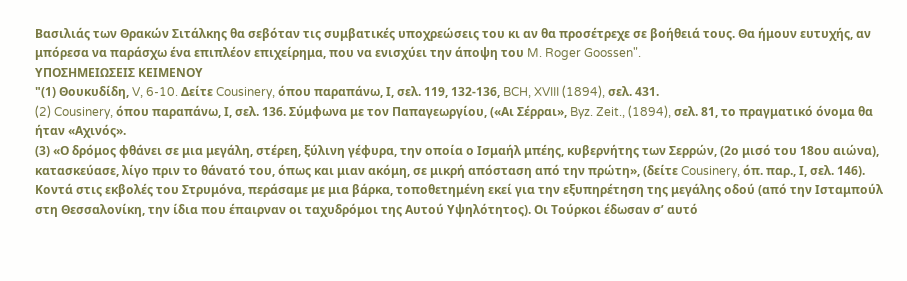Βασιλιάς των Θρακών Σιτάλκης θα σεβόταν τις συμβατικές υποχρεώσεις του κι αν θα προσέτρεχε σε βοήθειά τους. Θα ήμουν ευτυχής, αν μπόρεσα να παράσχω ένα επιπλέον επιχείρημα, που να ενισχύει την άποψη του M. Roger Goossen".
ΥΠΟΣΗΜΕΙΩΣΕΙΣ ΚΕΙΜΕΝΟΥ
"(1) Θουκυδίδη, V, 6-10. Δείτε Cousinery, όπου παραπάνω, Ι, σελ. 119, 132-136, BCH, XVIII (1894), σελ. 431.
(2) Cousinery, όπου παραπάνω, Ι, σελ. 136. Σύμφωνα με τον Παπαγεωργίου, («Αι Σέρραι», Byz. Zeit., (1894), σελ. 81, το πραγματικό όνομα θα ήταν «Αχινός».
(3) «Ο δρόμος φθάνει σε μια μεγάλη, στέρεη, ξύλινη γέφυρα, την οποία ο Ισμαήλ μπέης, κυβερνήτης των Σερρών, (2ο μισό του 18ου αιώνα), κατασκεύασε, λίγο πριν το θάνατό του, όπως και μιαν ακόμη, σε μικρή απόσταση από την πρώτη», (δείτε Cousinery, όπ. παρ., Ι, σελ. 146). Κοντά στις εκβολές του Στρυμόνα, περάσαμε με μια βάρκα, τοποθετημένη εκεί για την εξυπηρέτηση της μεγάλης οδού (από την Ισταμπούλ στη Θεσσαλονίκη, την ίδια που έπαιρναν οι ταχυδρόμοι της Αυτού Υψηλότητος). Οι Τούρκοι έδωσαν σ’ αυτό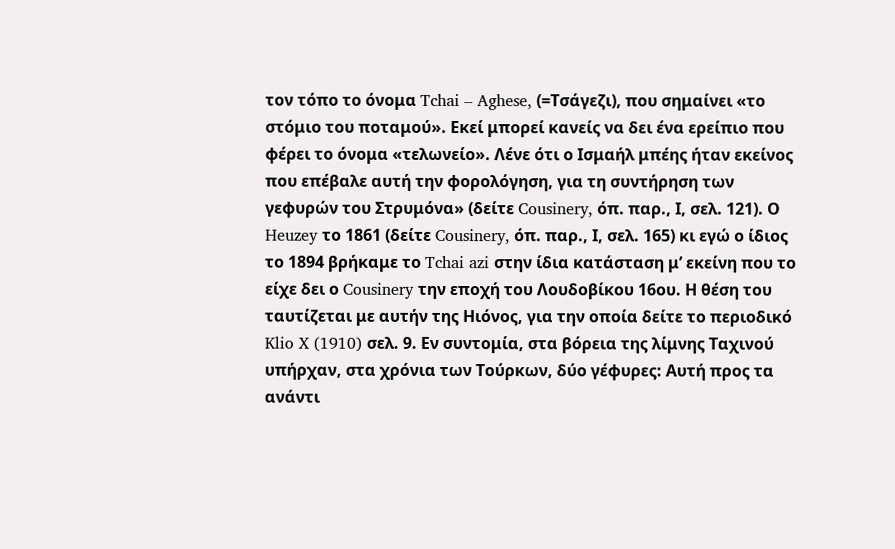τον τόπο το όνομα Tchai – Aghese, (=Τσάγεζι), που σημαίνει «το στόμιο του ποταμού». Εκεί μπορεί κανείς να δει ένα ερείπιο που φέρει το όνομα «τελωνείο». Λένε ότι ο Ισμαήλ μπέης ήταν εκείνος που επέβαλε αυτή την φορολόγηση, για τη συντήρηση των γεφυρών του Στρυμόνα» (δείτε Cousinery, όπ. παρ., Ι, σελ. 121). Ο Heuzey το 1861 (δείτε Cousinery, όπ. παρ., Ι, σελ. 165) κι εγώ ο ίδιος το 1894 βρήκαμε το Tchai azi στην ίδια κατάσταση μ’ εκείνη που το είχε δει ο Cousinery την εποχή του Λουδοβίκου 16ου. Η θέση του ταυτίζεται με αυτήν της Ηιόνος, για την οποία δείτε το περιοδικό Klio X (1910) σελ. 9. Εν συντομία, στα βόρεια της λίμνης Ταχινού υπήρχαν, στα χρόνια των Τούρκων, δύο γέφυρες: Αυτή προς τα ανάντι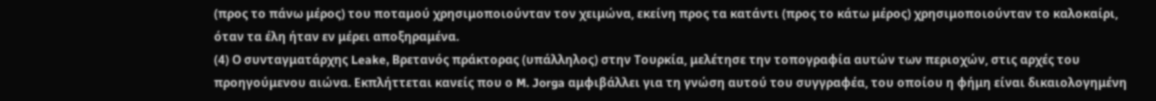(προς το πάνω μέρος) του ποταμού χρησιμοποιούνταν τον χειμώνα, εκείνη προς τα κατάντι (προς το κάτω μέρος) χρησιμοποιούνταν το καλοκαίρι, όταν τα έλη ήταν εν μέρει αποξηραμένα.
(4) Ο συνταγματάρχης Leake, Βρετανός πράκτορας (υπάλληλος) στην Τουρκία, μελέτησε την τοπογραφία αυτών των περιοχών, στις αρχές του προηγούμενου αιώνα. Εκπλήττεται κανείς που ο M. Jorga αμφιβάλλει για τη γνώση αυτού του συγγραφέα, του οποίου η φήμη είναι δικαιολογημένη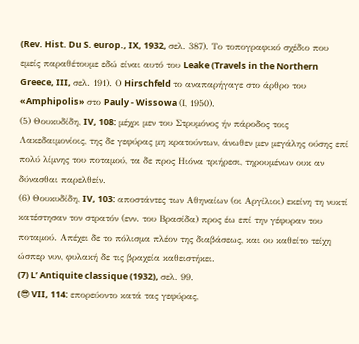(Rev. Hist. Du S. europ., IX, 1932, σελ. 387). Το τοπογραφικό σχέδιο που εμείς παραθέτουμε εδώ είναι αυτό του Leake (Travels in the Northern Greece, III, σελ. 191). Ο Hirschfeld το αναπαρήγαγε στο άρθρο του «Amphipolis» στο Pauly - Wissowa (Ι, 1950).
(5) Θουκυδίδη, IV, 108: μέχρι μεν του Στρυμόνος ήν πάροδος τοις Λακεδαιμονίοις, της δε γεφύρας μη κρατούντων, άνωθεν μεν μεγάλης ούσης επί πολύ λίμνης του ποταμού, τα δε προς Ηιόνα τριήρεσι, τηρουμένων ουκ αν δύνασθαι παρελθείν.
(6) Θουκυδίδη, IV, 103: αποστάντες των Αθηναίων (οι Αργίλιοι) εκείνη τη νυκτί κατέστησαν τον στρατόν (ενν. του Βρασίδα) προς έω επί την γέφυραν του ποταμού. Απέχει δε το πόλισμα πλέον της διαβάσεως, και ου καθείτο τείχη ώσπερ νυν, φυλακή δε τις βραχεία καθειστήκει.
(7) L’ Antiquite classique (1932), σελ. 99.
(😎 VII, 114: επορεύοντο κατά τας γεφύρας,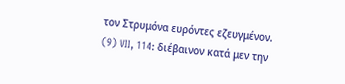τον Στρυμόνα ευρόντες εζευγμένον.
(9) VII, 114: διέβαινον κατά μεν την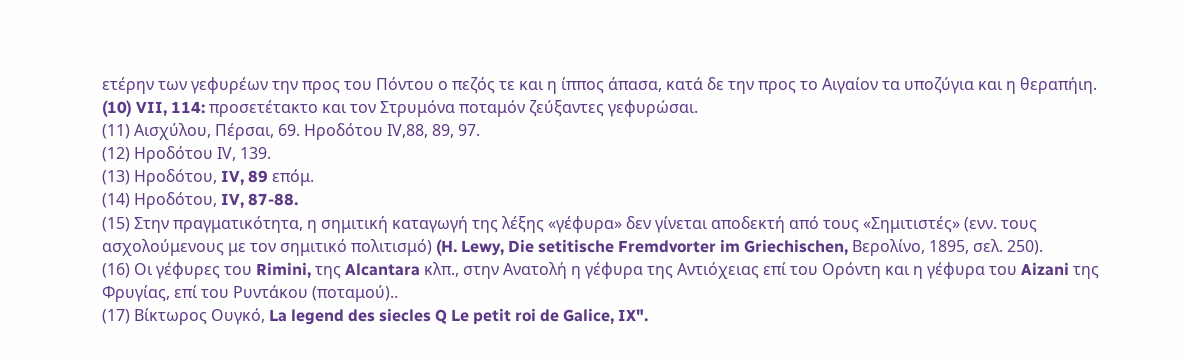ετέρην των γεφυρέων την προς του Πόντου ο πεζός τε και η ίππος άπασα, κατά δε την προς το Αιγαίον τα υποζύγια και η θεραπήιη.
(10) VII, 114: προσετέτακτο και τον Στρυμόνα ποταμόν ζεύξαντες γεφυρώσαι.
(11) Αισχύλου, Πέρσαι, 69. Ηροδότου ΙV,88, 89, 97.
(12) Ηροδότου ΙV, 139.
(13) Ηροδότου, IV, 89 επόμ.
(14) Ηροδότου, IV, 87-88.
(15) Στην πραγματικότητα, η σημιτική καταγωγή της λέξης «γέφυρα» δεν γίνεται αποδεκτή από τους «Σημιτιστές» (ενν. τους ασχολούμενους με τον σημιτικό πολιτισμό) (H. Lewy, Die setitische Fremdvorter im Griechischen, Βερολίνο, 1895, σελ. 250).
(16) Οι γέφυρες του Rimini, της Alcantara κλπ., στην Ανατολή η γέφυρα της Αντιόχειας επί του Ορόντη και η γέφυρα του Aizani της Φρυγίας, επί του Ρυντάκου (ποταμού)..
(17) Βίκτωρος Ουγκό, La legend des siecles Q Le petit roi de Galice, IX".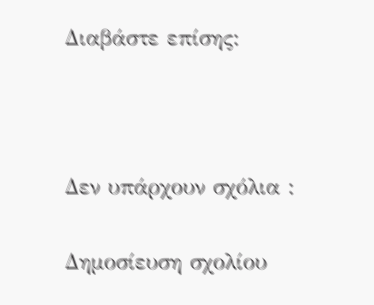Διαβάστε επίσης:



Δεν υπάρχουν σχόλια :

Δημοσίευση σχολίου